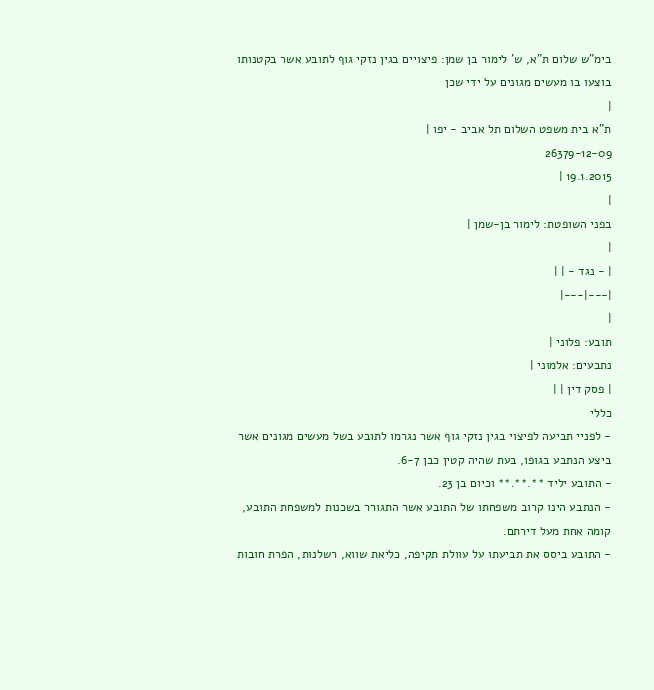בימ"ש שלום ת"א, ש' לימור בן שמן: פיצויים בגין נזקי גוף לתובע אשר בקטנותו בוצעו בו מעשים מגונים על ידי שכן
|
ת"א בית משפט השלום תל אביב - יפו |
26379-12-09
19.1.2015 |
|
בפני השופטת: לימור בן-שמן |
|
| - נגד - | |
|---|---|
|
תובע: פלוני |
נתבעים: אלמוני |
| פסק דין | |
כללי
- לפניי תביעה לפיצוי בגין נזקי גוף אשר נגרמו לתובע בשל מעשים מגונים אשר ביצע הנתבע בגופו, בעת שהיה קטין כבן 6-7.
- התובע יליד **.**.** וכיום בן 23.
- הנתבע הינו קרוב משפחתו של התובע אשר התגורר בשכנות למשפחת התובע, קומה אחת מעל דירתם.
- התובע ביסס את תביעתו על עוולת תקיפה, כליאת שווא, רשלנות, הפרת חובות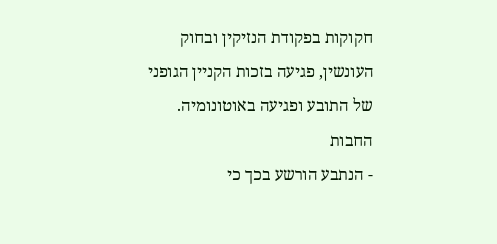חקוקות בפקודת הנזיקין ובחוק העונשין, פגיעה בזכות הקניין הגופני של התובע ופגיעה באוטונומיה.
החבות
- הנתבע הורשע בכך כי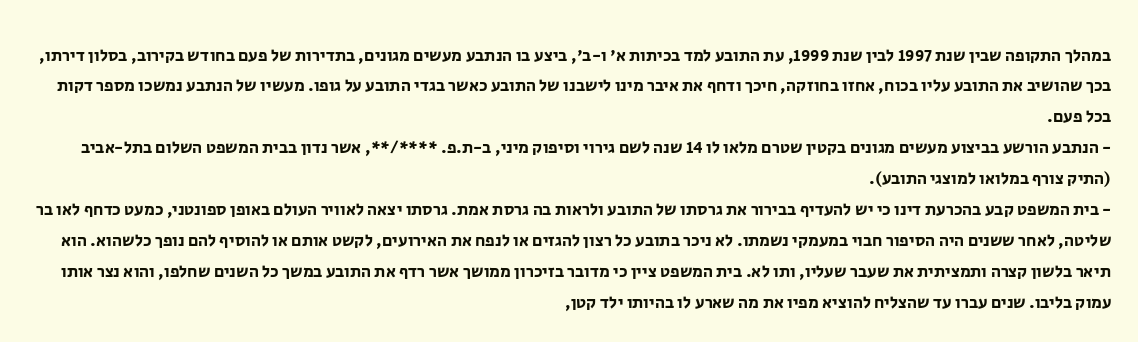במהלך התקופה שבין שנת 1997 לבין שנת 1999, עת התובע למד בכיתות א' ו-ב', ביצע בו הנתבע מעשים מגונים, בתדירות של פעם בחודש בקירוב, בסלון דירתו, בכך שהושיב את התובע עליו בכוח, אחזו בחוזקה, חיכך ודחף את איבר מינו לישבנו של התובע כאשר בגדי התובע על גופו. מעשיו של הנתבע נמשכו מספר דקות בכל פעם.
- הנתבע הורשע בביצוע מעשים מגונים בקטין שטרם מלאו לו 14 שנה לשם גירוי וסיפוק מיני, ב-ת.פ. ****/**, אשר נדון בבית המשפט השלום בתל-אביב (התיק צורף במלואו למוצגי התובע).
- בית המשפט קבע בהכרעת דינו כי יש להעדיף בבירור את גרסתו של התובע ולראות בה גרסת אמת. גרסתו יצאה לאוויר העולם באופן ספונטני, כמעט כדחף לאו בר שליטה, לאחר ששנים היה הסיפור חבוי במעמקי נשמתו. לא ניכר בתובע כל רצון להגזים או לנפח את האירועים, לקשט אותם או להוסיף להם נופך כלשהוא. הוא תיאר בלשון קצרה ותמציתית את שעבר שעליו, ותו לא. בית המשפט ציין כי מדובר בזיכרון ממושך אשר רדף את התובע במשך כל השנים שחלפו, והוא נצר אותו עמוק בליבו. שנים עברו עד שהצליח להוציא מפיו את מה שארע לו בהיותו ילד קטן,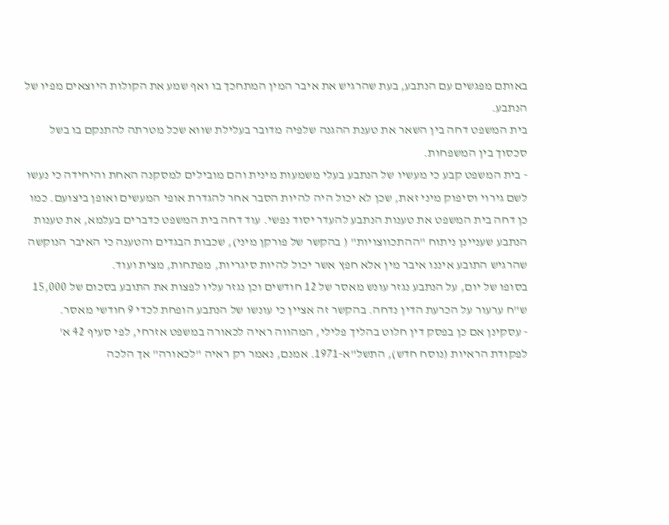באותם מפגשים עם הנתבע, בעת שהרגיש את איבר המין המתחכך בו ואף שמע את הקולות היוצאים מפיו של הנתבע.
בית המשפט דחה בין השאר את טענת ההגנה שלפיה מדובר בעלילת שווא שכל מטרתה להתנקם בו בשל סכסוך בין המשפחות.
- בית המשפט קבע כי מעשיו של הנתבע בעלי משמעות מינית והם מובילים למסקנה האחת והיחידה כי נעשו לשם גירוי וסיפוק מיני זאת, שכן לא יכול היה להיות הסבר אחר להגדרת אופי המעשים ואופן ביצועם. כמו כן דחה בית המשפט את טענות הנתבע להעדר יסוד נפשי. עוד דחה בית המשפט כדברים בעלמא, את טענות הנתבע שעניינן ניתוח "ההתכווצויות" ( בהקשר של פורקן מיני), שכבות הבגדים והטענה כי האיבר הנוקשה שהרגיש התובע איננו איבר מין אלא חפץ אשר יכול להיות סיגריות, מפתחות, מצית ועוד.
בסופו של יום, על הנתבע נגזר עונש מאסר של 12 חודשים וכן נגזר עליו לפצות את התובע בסכום של 15,000 ש"ח ערעור על הכרעת הדין נדחה. בהקשר זה אציין כי עונשו של הנתבע הופחת לכדי 9 חודשי מאסר.
- עסקינן אם כן בפסק דין חלוט בהליך פלילי, המהווה ראיה לכאורה במשפט אזרחי, לפי סעיף 42 א' לפקודת הראיות (נוסח חדש), התשל"א-1971. אמנם, נאמר רק ראיה "לכאורה" אך הלכה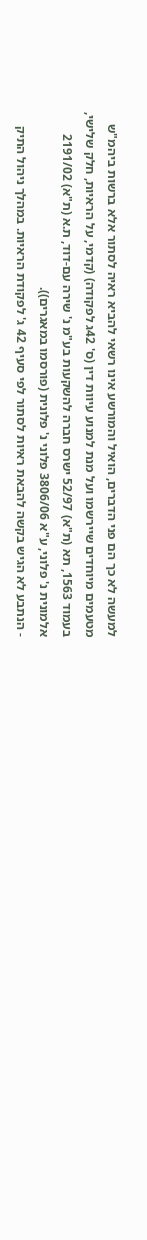למעשה לא כך הם פני הדברים, הואיל והמורשע אינו רשאי להביא ראיה לסתור אלא ברשות ביהמ"ש מטעמים מיוחדים שיירשמו ועל מנת למנוע עיוות דין (ס' 42ג לפקודה) (קדמי, על הראיות, חלק שלישי, בעמוד 1563, תא (ת"א) 52/97 ישרס חברה להשקעות בע"מ נ' שירה עם-דוד, ת.א (ת"א) 2191/02 אלמונית נ' פלוני, ע"א 3806/06 פלוני נ' פלונית (פורסמו במאגרים)).
- הנתבע לא הגיש בקשה להבאת ראיות לסתור לפי סעיף 42 ג' לפקודת הראיות. במהלך ניהול התיק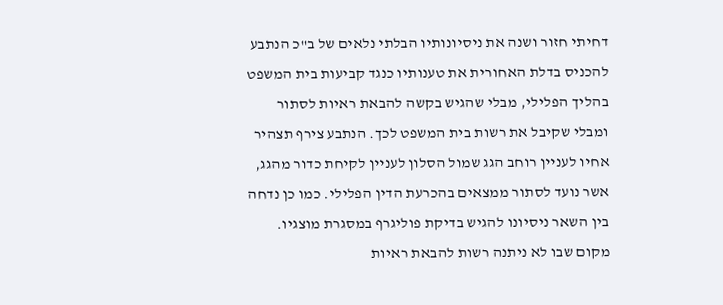דחיתי חזור ושנה את ניסיונותיו הבלתי נלאים של ב"כ הנתבע להכניס בדלת האחורית את טענותיו כנגד קביעות בית המשפט בהליך הפלילי, מבלי שהגיש בקשה להבאת ראיות לסתור ומבלי שקיבל את רשות בית המשפט לכך. הנתבע צירף תצהיר אחיו לעניין רוחב הגג שמול הסלון לעניין לקיחת כדור מהגג, אשר נועד לסתור ממצאים בהכרעת הדין הפלילי. כמו כן נדחה בין השאר ניסיונו להגיש בדיקת פוליגרף במסגרת מוצגיו.
מקום שבו לא ניתנה רשות להבאת ראיות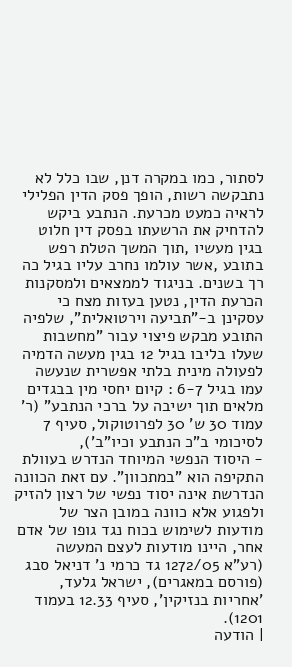לסתור, כמו במקרה דנן, שבו כלל לא נתבקשה רשות, הופך פסק הדין הפלילי לראיה כמעט מכרעת. הנתבע ביקש להדחיק את הרשעתו בפסק דין חלוט בגין מעשיו ,תוך המשך הטלת רפש בתובע ,אשר עולמו נחרב עליו בגיל כה רך בשנים. בניגוד לממצאים ולמסקנות הכרעת הדין, נטען בעזות מצח כי עסקינן ב-"תביעה וירטואלית", שלפיה התובע מבקש פיצוי עבור "מחשבות שעלו בליבו בגיל 12 בגין מעשה הדמיה לפעולה מינית בלתי אפשרית שנעשה עמו בגיל 6-7 : קיום יחסי מין בבגדים מלאים תוך ישיבה על ברכי הנתבע" (ר' עמוד 30 ש' 30 לפרוטוקול, סעיף 7 לסיכומי ב"כ הנתבע וכיו"ב'),
- היסוד הנפשי המיוחד הנדרש בעוולת התקיפה הוא "במתכוון". עם זאת הכוונה הנדרשת אינה יסוד נפשי של רצון להזיק ולפגוע אלא כוונה במובן הצר של מודעות לשימוש בכוח נגד גופו של אדם אחר, היינו מודעות לעצם המעשה (רע"א 1272/05 גד כרמי נ' דניאל סבג (פורסם במאגרים), ישראל גלעד, 'אחריות בנזיקין', סעיף 12.33 בעמוד 1201).
| הודעה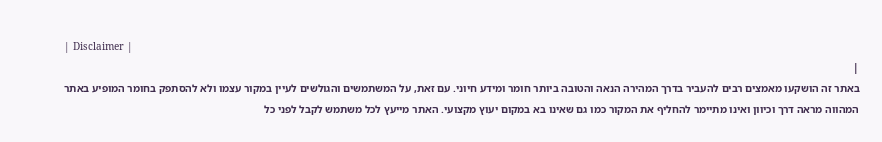| Disclaimer |
|
באתר זה הושקעו מאמצים רבים להעביר בדרך המהירה הנאה והטובה ביותר חומר ומידע חיוני. עם זאת, על המשתמשים והגולשים לעיין במקור עצמו ולא להסתפק בחומר המופיע באתר המהווה מראה דרך וכיוון ואינו מתיימר להחליף את המקור כמו גם שאינו בא במקום יעוץ מקצועי. האתר מייעץ לכל משתמש לקבל לפני כל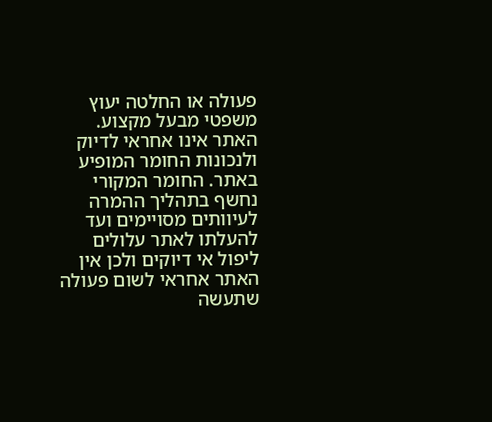פעולה או החלטה יעוץ משפטי מבעל מקצוע. האתר אינו אחראי לדיוק ולנכונות החומר המופיע באתר. החומר המקורי נחשף בתהליך ההמרה לעיוותים מסויימים ועד להעלתו לאתר עלולים ליפול אי דיוקים ולכן אין האתר אחראי לשום פעולה שתעשה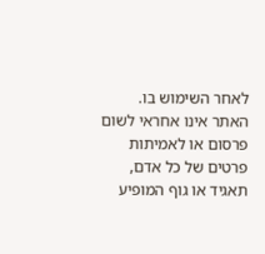לאחר השימוש בו. האתר אינו אחראי לשום פרסום או לאמיתות פרטים של כל אדם, תאגיד או גוף המופיע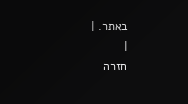באתר. |
|
חזרה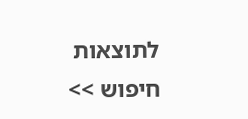לתוצאות חיפוש >>